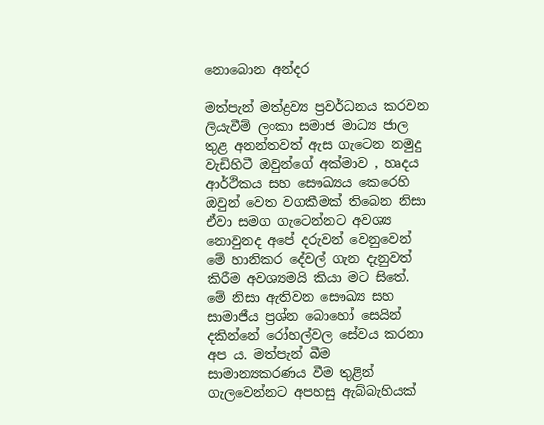නොබොන අන්දර

මත්පැන් මත්ද්‍රව්‍ය ප්‍රවර්ධනය කරවන ලියැවීම් ලංකා සමාජ මාධ්‍ය ජාල තුළ අනන්තවත් ඇස ගැටෙන නමුදු වැඩිහිටී ඔවුන්ගේ අක්මාව , හෘදය ආර්ථිකය සහ සෞඛ්‍යය කෙරෙහි ඔවුන් වෙත වගකීමක් තිබෙන නිසා ඒවා සමග ගැටෙන්නට අවශ්‍ය නොවුනද අපේ දරුවන් වෙනුවෙන් මේ හානිකර දේවල් ගැන දැනුවත් කිරීම අවශ්‍යමයි කියා මට සිතේ.
මේ නිසා ඇතිවන සෞඛ්‍ය සහ සාමාජීය ප්‍රශ්න බොහෝ සෙයින් දකින්නේ රෝහල්වල සේවය කරනා අප ය. මත්පැන් බීම සාමාන්‍යකරණය වීම තුළින් ගැලවෙන්නට අපහසු ඇබ්බැහියක්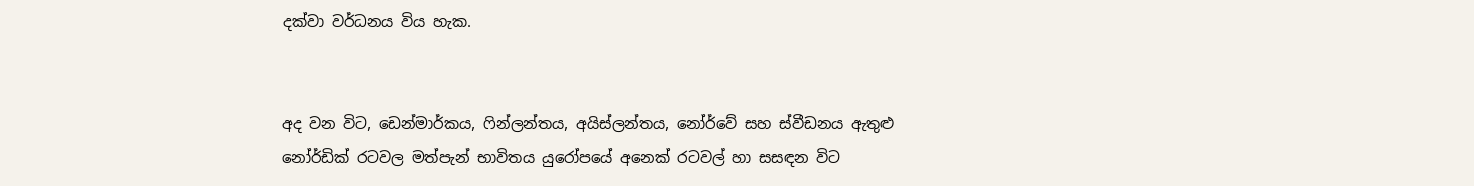දක්වා වර්ධනය විය හැක.


අද වන විට, ඩෙන්මාර්කය, ෆින්ලන්තය, අයිස්ලන්තය, නෝර්වේ සහ ස්වීඩනය ඇතුළු නෝර්ඩික් රටවල මත්පැන් භාවිතය යුරෝපයේ අනෙක් රටවල් හා සසඳන විට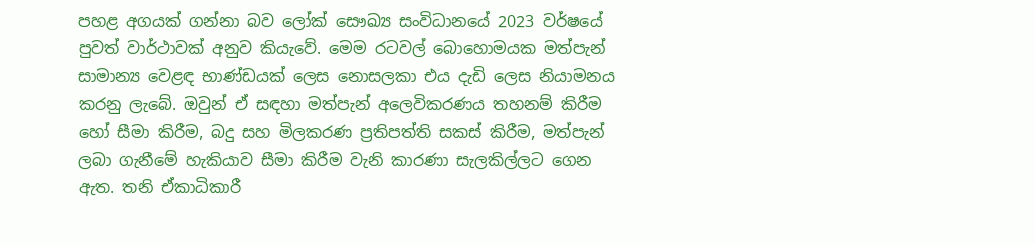පහළ අගයක් ගන්නා බව ලෝක් සෞඛ්‍ය සංවිධානයේ 2023 වර්ෂයේ පුවත් වාර්ථාවක් අනුව කියැවේ. මෙම රටවල් බොහොමයක මත්පැන් සාමාන්‍ය වෙළඳ භාණ්ඩයක් ලෙස නොසලකා එය දැඩි ලෙස නියාමනය කරනු ලැබේ. ඔවුන් ඒ සඳහා මත්පැන් අලෙවිකරණය තහනම් කිරීම හෝ සීමා කිරීම, බදු සහ මිලකරණ ප්‍රතිපත්ති සකස් කිරීම, මත්පැන් ලබා ගැනීමේ හැකියාව සීමා කිරීම වැනි කාරණා සැලකිල්ලට ගෙන ඇත. තනි ඒකාධිකාරී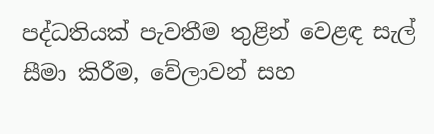පද්ධතියක් පැවතීම තුළින් වෙළඳ සැල් සීමා කිරීම, වේලාවන් සහ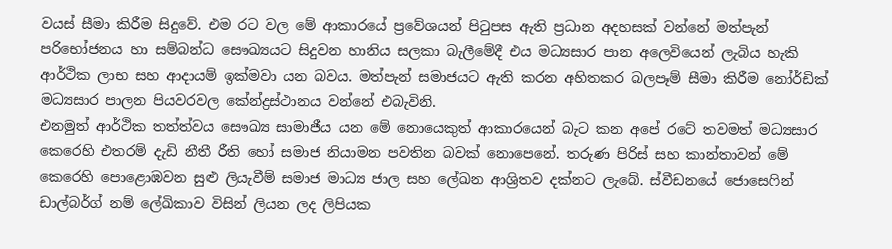වයස් සීමා කිරීම සිදුවේ. එම රට වල මේ ආකාරයේ ප්‍රවේශයන් පිටුපස ඇති ප්‍රධාන අදහසක් වන්නේ මත්පැන් පරිභෝජනය හා සම්බන්ධ සෞඛ්‍යයට සිදුවන හානිය සලකා බැලීමේදී එය මධ්‍යසාර පාන අලෙවියෙන් ලැබිය හැකි ආර්ථික ලාභ සහ ආදායම් ඉක්මවා යන බවය. මත්පැන් සමාජයට ඇති කරන අහිතකර බලපෑම් සීමා කිරීම නෝර්ඩික් මධ්‍යසාර පාලන පියවරවල කේන්ද්‍රස්ථානය වන්නේ එබැවිනි.
එනමුත් ආර්ථික තත්ත්වය සෞඛ්‍ය සාමාජීය යන මේ නොයෙකුත් ආකාරයෙන් බැට කන අපේ රටේ තවමත් මධ්‍යසාර කෙරෙහි එතරම් දැඩි නීතී රීති හෝ සමාජ නියාමන පවතින බවක් නොපෙනේ. තරුණ පිරිස් සහ කාන්තාවන් මේ කෙරෙහි පොළොඹවන සුළු ලියැවීම් සමාජ මාධ්‍ය ජාල සහ ලේඛන ආශ්‍රිතව දක්නට ලැබේ. ස්වීඩනයේ ජොසෙෆින් ඩාල්බර්ග් නම් ලේඛිකාව විසින් ලියන ලද ලිපියක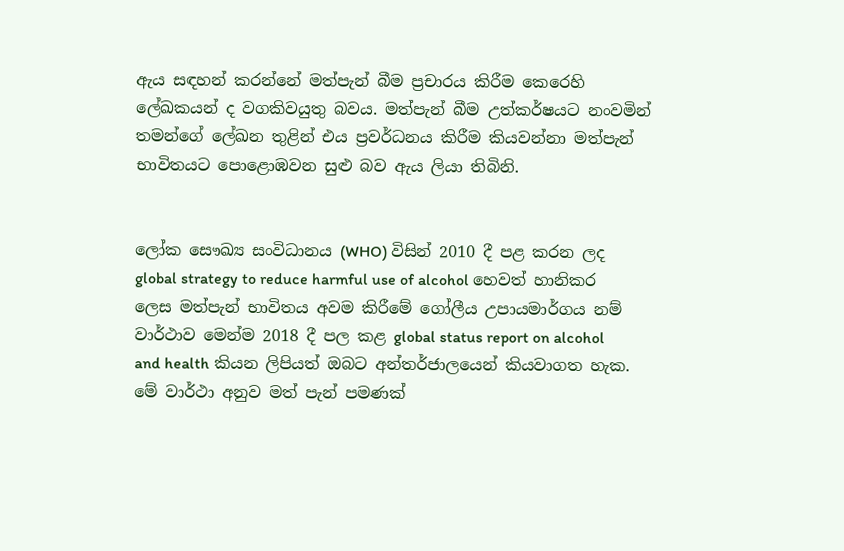ඇය සඳහන් කරන්නේ මත්පැන් බීම ප්‍රචාරය කිරීම කෙරෙහි ලේඛකයන් ද වගකිවයුතු බවය. මත්පැන් බීම උත්කර්ෂයට නංවමින් තමන්ගේ ලේඛන තුළින් එය ප්‍රවර්ධනය කිරීම කියවන්නා මත්පැන් භාවිතයට පොළොඹවන සුළු බව ඇය ලියා තිබිනි.


ලෝක සෞඛ්‍ය සංවිධානය (WHO) විසින් 2010 දී පළ කරන ලද global strategy to reduce harmful use of alcohol හෙවත් හානිකර ලෙස මත්පැන් භාවිතය අවම කිරීමේ ගෝලීය උපායමාර්ගය නම් වාර්ථාව මෙන්ම 2018 දී පල කළ global status report on alcohol and health කියන ලිපියත් ඔබට අන්තර්ජාලයෙන් කියවාගත හැක. මේ වාර්ථා අනුව මත් පැන් පමණක්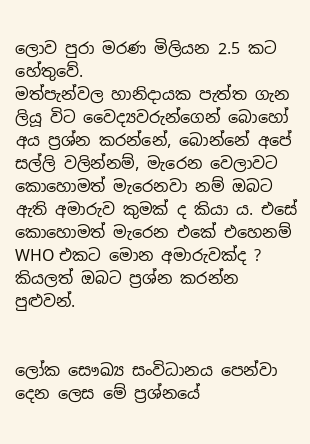ලොව පුරා මරණ මිලියන 2.5 කට හේතුවේ.
මත්පැන්වල හානිදායක පැත්ත ගැන ලියූ විට වෛද්‍යවරුන්ගෙන් බොහෝ අය ප්‍රශ්න කරන්නේ, බොන්නේ අපේ සල්ලි වලින්නම්, මැරෙන වෙලාවට කොහොමත් මැරෙනවා නම් ඔබට ඇති අමාරුව කුමක් ද කියා ය. එසේ කොහොමත් මැරෙන එකේ එහෙනම් WHO එකට මොන අමාරුවක්ද ? කියලත් ඔබට ප්‍රශ්න කරන්න පුළුවන්.


ලෝක සෞඛ්‍ය සංවිධානය පෙන්වා දෙන ලෙස මේ ප්‍රශ්නයේ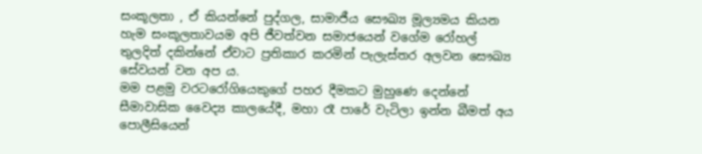සංකූලතා , ඒ කියන්නේ පුද්ගල, සාමාජීය සෞඛ්‍ය මූල්‍යමය කියන හැම සංකූලතාවයම අපි ජීවත්වන සමාජයෙන් වගේම රෝහල් තුලදිත් දකින්නේ ඒවාට ප්‍රතිකාර කරමින් පැලැස්තර අලවන සෞඛ්‍ය සේවයන් වන අප ය.
මම පළමු වරටරෝගියෙකුගේ පහර දීමකට මුහුණෙ දෙන්නේ සීමාවාසික වෛද්‍ය කාලයේදී, මහා රෑ පාරේ වැටිලා ඉන්න බීමත් අය පොලීසියෙන්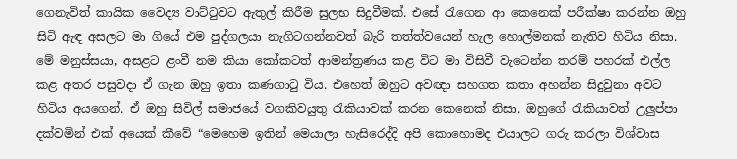ගෙනැවිත් කායික වෛද්‍ය වාට්ටුවට ඇතුල් කිරීම සුලභ සිදුවීමක්. එසේ රැගෙන ආ කෙනෙක් පරීක්ෂා කරන්න ඔහු සිටි ඇඳ අසලට මා ගියේ එම පුද්ගලයා නැගිටගන්නවත් බැරි තත්ත්වයෙන් හැල හොල්මනක් නැතිව හිටිය නිසා. මේ මනුස්සයා, අසළට ළංවී නම කියා කෝකටත් ආමන්ත්‍රණය කළ විට මා විසිවී වැටෙන්න තරම් පහරක් එල්ල කළ අතර පසුවදා ඒ ගැන ඔහු ඉතා කණගාටු විය. එහෙත් ඔහුට අවඥා සහගත කතා අහන්න සිදුවුනා අවට හිටිය අයගෙන්. ඒ ඔහු සිවිල් සමාජයේ වගකිවයුතු ‍රැකියාවක් කරන කෙනෙක් නිසා. ඔහුගේ රැකියාවත් උලුප්පා දක්වමින් එක් අයෙක් කීවේ “මෙහෙම ඉතින් මෙයාලා හැසිරෙද්දි අපි කොහොමද එයාලට ගරු කරලා විශ්වාස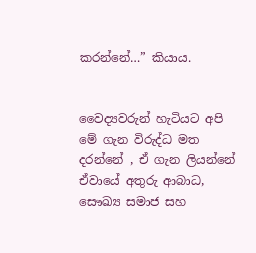කරන්නේ…” කියාය.


වෛද්‍යවරුන් හැටියට අපි මේ ගැන විරුද්ධ මත දරන්නේ , ඒ ගැන ලියන්නේ ඒවායේ අතුරු ආබාධ, සෞඛ්‍ය සමාජ සහ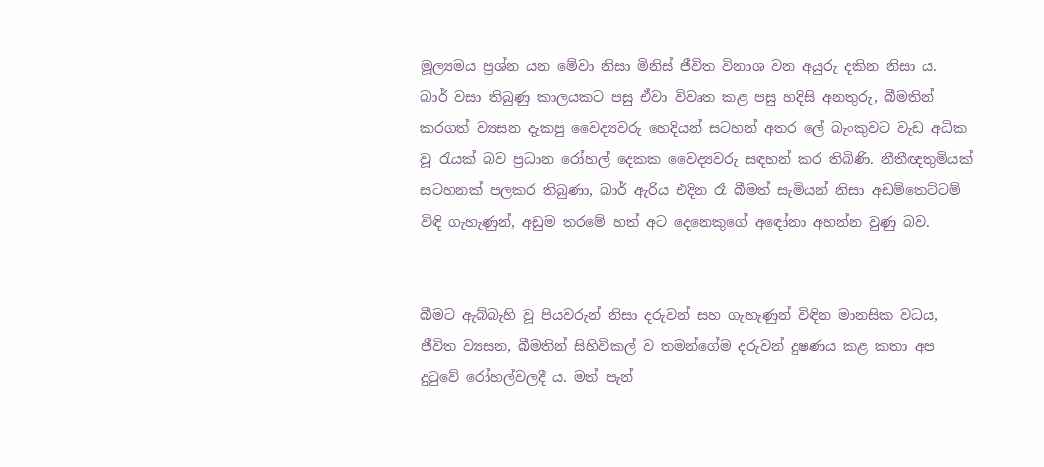මූල්‍යමය ප්‍රශ්න යන මේවා නිසා මිනිස් ජීවිත විනාශ වන අයුරු දකින නිසා ය.
බාර් වසා තිබුණු කාලයකට පසු ඒවා විවෘත කළ පසු හදිසි අනතුරු, බීමතින් කරගත් ව්‍යසන දැකපු වෛද්‍යවරු හෙදියන් සටහන් අතර ලේ බැංකුවට වැඩ අධික වූ රැයක් බව ප්‍රධාන රෝහල් දෙකක වෛද්‍යවරු සඳහන් කර තිබිණි. නීතීඥතුමියක් සටහනක් පලකර තිබුණා, බාර් ඇරිය එදින රෑ බීමත් සැමියන් නිසා අඩම්තෙට්ටම් විඳි ගැහැණුන්, අඩුම තරමේ හත් අට දෙනෙකුගේ අඳෝනා අහන්න වුණු බව.


බීමට ඇබ්බැහි වූ පියවරුන් නිසා දරුවන් සහ ගැහැණුන් විඳින මානසික වධය, ජීවිත ව්‍යසන, බීමතින් සිහිවිකල් ව තමන්ගේම දරුවන් දුෂණය කළ කතා අප දුටුවේ රෝහල්වලදී ය. මත් පැන්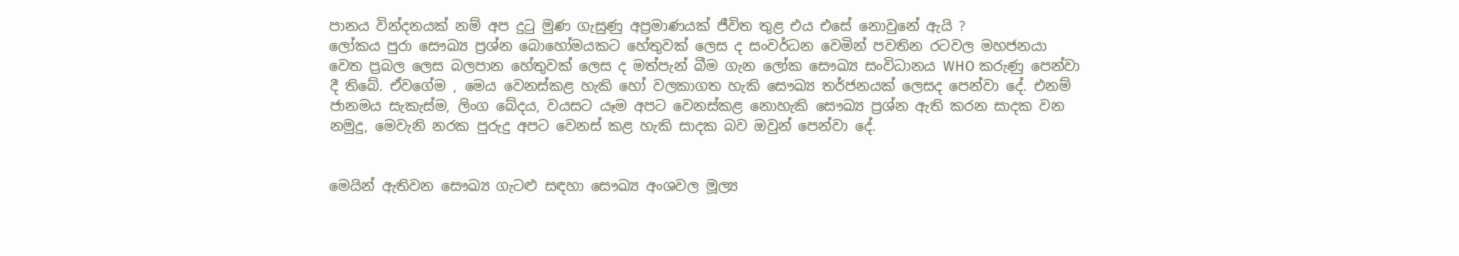පානය වින්දනයක් නම් අප දුටු මුණ ගැසුණු අප්‍රමාණයක් ජීවිත තුළ එය එසේ නොවුනේ ඇයි ?
ලෝකය පුරා සෞඛ්‍ය ප්‍රශ්න බොහෝමයකට හේතුවක් ලෙස ද සංවර්ධන වෙමින් පවතින රටවල මහජනයා වෙත ප්‍රබල ලෙස බලපාන හේතුවක් ලෙස ද මත්පැන් බීම ගැන ලෝක සෞඛ්‍ය සංවිධානය WHO කරුණු පෙන්වා දී තිබේ. ඒවගේම , මෙය වෙනස්කළ හැකි හෝ වලකාගත හැකි සෞඛ්‍ය තර්ජනයක් ලෙසද පෙන්වා දේ. එනම් ජානමය සැකැස්ම, ලිංග බේදය, වයසට යෑම අපට වෙනස්කළ නොහැකි සෞඛ්‍ය ප්‍රශ්න ඇති කරන සාදක වන නමුදු, මෙවැනි නරක පුරුදු අපට වෙනස් කළ හැකි සාදක බව ඔවුන් පෙන්වා දේ.


මෙයින් ඇතිවන සෞඛ්‍ය ගැටළු සඳහා සෞඛ්‍ය අංශවල මූල්‍ය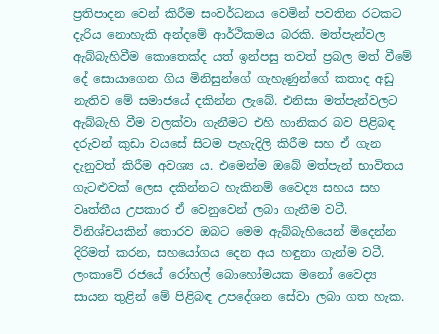ප්‍රතිපාදන වෙන් කිරීම සංවර්ධනය වෙමින් පවතින රටකට දැරිය නොහැකි අන්දමේ ආර්ථිකමය බරකි. මත්පැන්වල ඇබ්බැහිවීම කොතෙක්ද යත් ඉන්පසු තවත් ප්‍රබල මත් වීමේ දේ සොයාගෙන ගිය මිනිසුන්ගේ ගැහැණුන්ගේ කතාද අඩු නැතිව මේ සමාජයේ දකින්න ලැබේ. එනිසා මත්පැන්වලට ඇබ්බැහි වීම වලක්වා ගැනීමට එහි හානිකර බව පිළිබඳ දරුවන් කුඩා වයසේ සිටම පැහැදිලි කිරීම සහ ඒ ගැන දැනුවත් කිරීම අවශ්‍ය ය. එමෙන්ම ඔබේ මත්පැන් භාවිතය ගැටළුවක් ලෙස දකින්නට හැකිනම් වෛද්‍ය සහය සහ වෘත්තීය උපකාර ඒ වෙනුවෙන් ලබා ගැනීම වටී. විනිශ්චයකින් තොරව ඔබට මෙම ඇබ්බැහියෙන් මිදෙන්න දිරිමත් කරන, සහයෝගය දෙන අය හඳුනා ගැන්ම වටී. ලංකාවේ රජයේ රෝහල් බොහෝමයක මනෝ වෛද්‍ය සායන තුළින් මේ පිළිබඳ උපදේශන සේවා ලබා ගත හැක.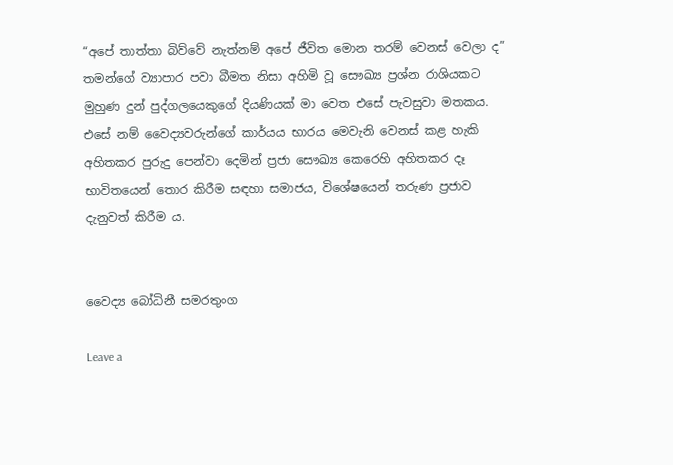“අපේ තාත්තා බිව්වේ නැත්නම් අපේ ජීවිත මොන තරම් වෙනස් වෙලා ද” තමන්ගේ ව්‍යාපාර පවා බීමත නිසා අහිමි වූ සෞඛ්‍ය ප්‍රශ්න රාශියකට මුහුණ දුන් පුද්ගලයෙකුගේ දියණියක් මා වෙත එසේ පැවසුවා මතකය. එසේ නම් වෛද්‍යවරුන්ගේ කාර්යය භාරය මෙවැනි වෙනස් කළ හැකි අහිතකර පුරුදු පෙන්වා දෙමින් ප්‍රජා සෞඛ්‍ය කෙරෙහි අහිතකර දෑ භාවිතයෙන් තොර කිරීම සඳහා සමාජය, විශේෂයෙන් තරුණ ප්‍රජාව දැනුවත් කිරීම ය.


වෛද්‍ය බෝධිනී සමරතුංග

Leave a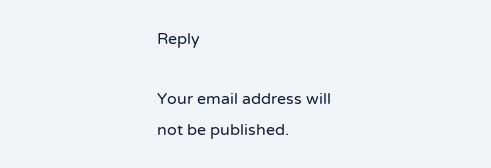Reply

Your email address will not be published.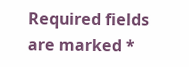Required fields are marked *